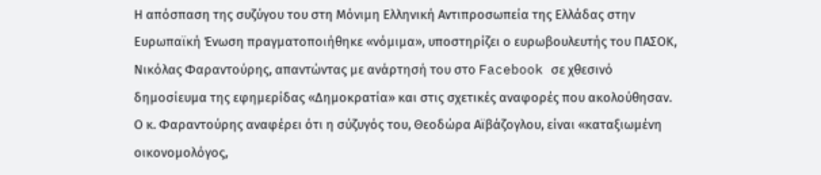Η απόσπαση της συζύγου του στη Μόνιμη Ελληνική Αντιπροσωπεία της Ελλάδας στην Ευρωπαϊκή Ένωση πραγματοποιήθηκε «νόμιμα», υποστηρίζει ο ευρωβουλευτής του ΠΑΣΟΚ, Νικόλας Φαραντούρης, απαντώντας με ανάρτησή του στο Facebook σε χθεσινό δημοσίευμα της εφημερίδας «Δημοκρατία» και στις σχετικές αναφορές που ακολούθησαν.
Ο κ. Φαραντούρης αναφέρει ότι η σύζυγός του, Θεοδώρα Αϊβάζογλου, είναι «καταξιωμένη οικονομολόγος,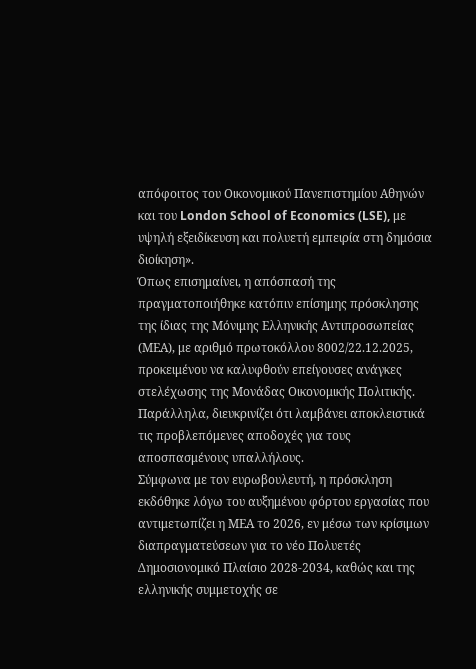απόφοιτος του Οικονομικού Πανεπιστημίου Αθηνών και του London School of Economics (LSE), με υψηλή εξειδίκευση και πολυετή εμπειρία στη δημόσια διοίκηση».
Όπως επισημαίνει, η απόσπασή της πραγματοποιήθηκε κατόπιν επίσημης πρόσκλησης της ίδιας της Μόνιμης Ελληνικής Αντιπροσωπείας (ΜΕΑ), με αριθμό πρωτοκόλλου 8002/22.12.2025, προκειμένου να καλυφθούν επείγουσες ανάγκες στελέχωσης της Μονάδας Οικονομικής Πολιτικής. Παράλληλα, διευκρινίζει ότι λαμβάνει αποκλειστικά τις προβλεπόμενες αποδοχές για τους αποσπασμένους υπαλλήλους.
Σύμφωνα με τον ευρωβουλευτή, η πρόσκληση εκδόθηκε λόγω του αυξημένου φόρτου εργασίας που αντιμετωπίζει η ΜΕΑ το 2026, εν μέσω των κρίσιμων διαπραγματεύσεων για το νέο Πολυετές Δημοσιονομικό Πλαίσιο 2028-2034, καθώς και της ελληνικής συμμετοχής σε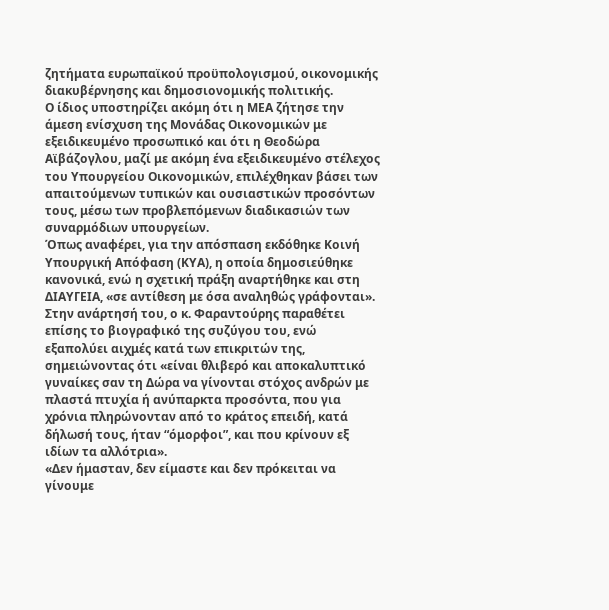ζητήματα ευρωπαϊκού προϋπολογισμού, οικονομικής διακυβέρνησης και δημοσιονομικής πολιτικής.
Ο ίδιος υποστηρίζει ακόμη ότι η ΜΕΑ ζήτησε την άμεση ενίσχυση της Μονάδας Οικονομικών με εξειδικευμένο προσωπικό και ότι η Θεοδώρα Αϊβάζογλου, μαζί με ακόμη ένα εξειδικευμένο στέλεχος του Υπουργείου Οικονομικών, επιλέχθηκαν βάσει των απαιτούμενων τυπικών και ουσιαστικών προσόντων τους, μέσω των προβλεπόμενων διαδικασιών των συναρμόδιων υπουργείων.
Όπως αναφέρει, για την απόσπαση εκδόθηκε Κοινή Υπουργική Απόφαση (ΚΥΑ), η οποία δημοσιεύθηκε κανονικά, ενώ η σχετική πράξη αναρτήθηκε και στη ΔΙΑΥΓΕΙΑ, «σε αντίθεση με όσα αναληθώς γράφονται».
Στην ανάρτησή του, ο κ. Φαραντούρης παραθέτει επίσης το βιογραφικό της συζύγου του, ενώ εξαπολύει αιχμές κατά των επικριτών της, σημειώνοντας ότι «είναι θλιβερό και αποκαλυπτικό γυναίκες σαν τη Δώρα να γίνονται στόχος ανδρών με πλαστά πτυχία ή ανύπαρκτα προσόντα, που για χρόνια πληρώνονταν από το κράτος επειδή, κατά δήλωσή τους, ήταν “όμορφοι”, και που κρίνουν εξ ιδίων τα αλλότρια».
«Δεν ήμασταν, δεν είμαστε και δεν πρόκειται να γίνουμε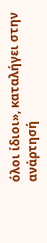όλοι ίδιοι», καταλήγει στην ανάρτησή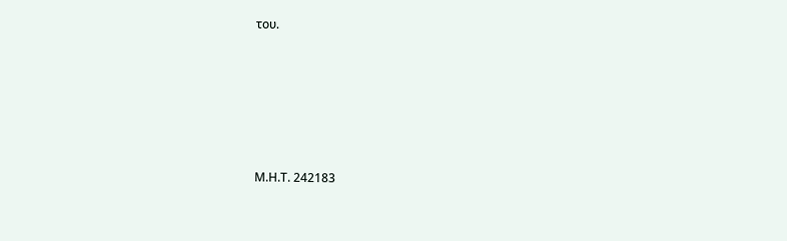του.







Μ.Η.Τ. 242183